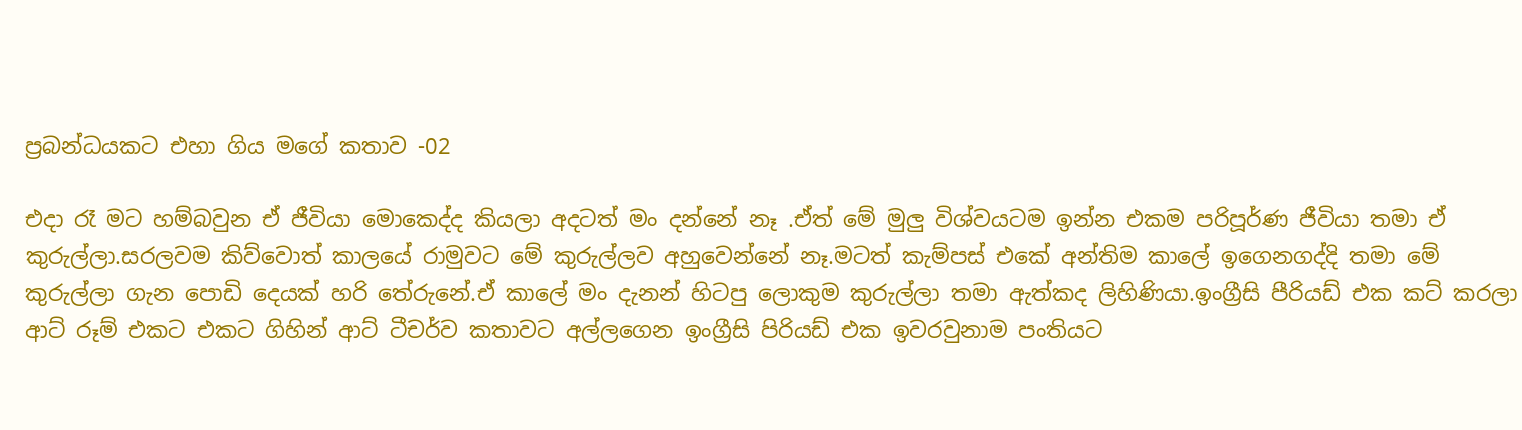ප්‍රබන්ධයකට එහා ගිය මගේ කතාව -02

එදා රෑ මට හම්බවුන ඒ ජීවියා මොකෙද්ද කියලා අදටත් මං දන්නේ නෑ .ඒත් මේ මුලු විශ්වයටම ඉන්න එකම පරිපූර්ණ ජීවියා තමා ඒ  කුරුල්ලා.සරලවම කිව්වොත් කාලයේ රාමුවට මේ කුරුල්ලව අහුවෙන්නේ නෑ.මටත් කැම්පස් එකේ අන්තිම කාලේ ඉගෙනගද්දි තමා මේ කුරුල්ලා ගැන පොඩි දෙයක් හරි තේරුනේ.ඒ කාලේ මං දැනන් හිටපු ලොකුම කුරුල්ලා තමා ඇත්කද ලිහිණියා.ඉංග්‍රීසි පීරියඩ් එක කට් කරලා ආට් රූම් එකට එකට ගිහින් ආට් ටීචර්ව කතාවට අල්ලගෙන ඉංග්‍රීසි පිරියඩ් එක ඉවරවුනාම පංතියට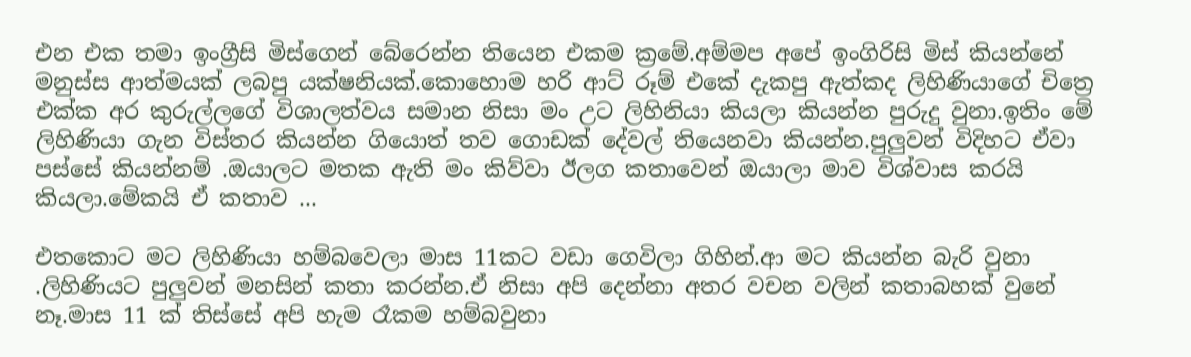එන එක තමා ඉංග්‍රීසි මිස්ගෙන් බේරෙන්න තියෙන එකම ක්‍රමේ.අම්මප අපේ ඉංගිරිසි මිස් කියන්නේ මනුස්ස ආත්මයක් ලබපු යක්ෂනියක්.කොහොම හරි ආට් රූම් එකේ දැකපු ඇත්කද ලිහිණියාගේ චිත්‍රෙ එක්ක අර කුරුල්ලගේ විශාලත්වය සමාන නිසා මං උට ලිහිනියා කියලා කියන්න පුරුදු වුනා.ඉතිං මේ ලිහිණියා ගැන විස්තර කියන්න ගියොත් තව ගොඩක් දේවල් තියෙනවා කියන්න.පුලුවන් විදිහට ඒවා පස්සේ කියන්නම් .ඔයාලට මතක ඇති මං කිව්වා ඊලග කතාවෙන් ඔයාලා මාව විශ්වාස කරයි කියලා.මේකයි ඒ කතාව ...

එතකොට මට ලිහිණියා හම්බවෙලා මාස 11කට වඩා ගෙවිලා ගිහින්.ආ මට කියන්න බැරි වුනා .ලිහිණියට පුලුවන් මනසින් කතා කරන්න.ඒ නිසා අපි දෙන්නා අතර වචන වලින් කතාබහක් වුනේ නෑ.මාස 11 ක් තිස්සේ අපි හැම රෑකම හම්බවුනා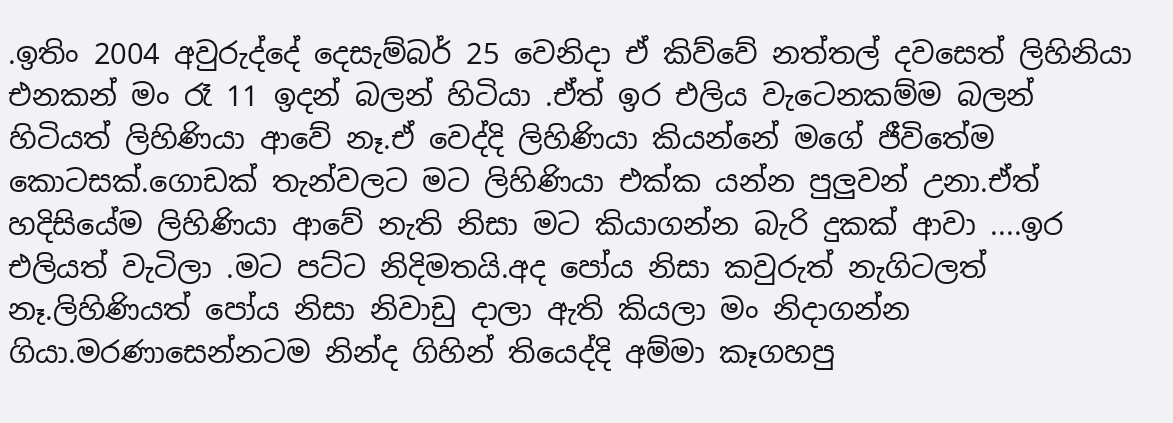.ඉතිං 2004 අවුරුද්දේ දෙසැම්බර් 25 වෙනිදා ඒ කිව්වේ නත්තල් දවසෙත් ලිහිනියා එනකන් මං රෑ 11 ඉදන් බලන් හිටියා .ඒත් ඉර එලිය වැටෙනකම්ම බලන් හිටියත් ලිහිණියා ආවේ නෑ.ඒ වෙද්දි ලිහිණියා කියන්නේ මගේ ජීවිතේම කොටසක්.ගොඩක් තැන්වලට මට ලිහිණියා එක්ක යන්න පුලුවන් උනා.ඒත් හදිසියේම ලිහිණියා ආවේ නැති නිසා මට කියාගන්න බැරි දුකක් ආවා ....ඉර එලියත් වැටිලා .මට පට්ට නිදිමතයි.අද පෝය නිසා කවුරුත් නැගිටලත් නෑ.ලිහිණියත් පෝය නිසා නිවාඩු දාලා ඇති කියලා මං නිදාගන්න ගියා.මරණාසෙන්නටම නින්ද ගිහින් තියෙද්දි අම්මා කෑගහපු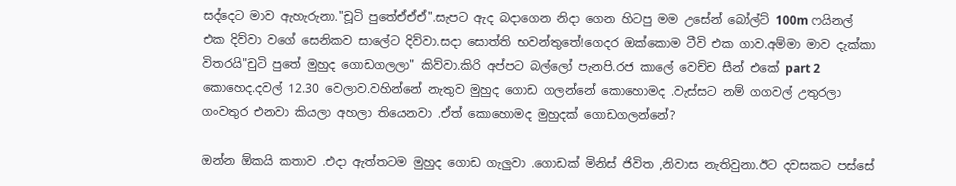සද්දෙට මාව ඇහැරුනා."චූටි පුතේඒඒඒ".සැපට ඇද බදාගෙන නිදා ගෙන හිටපු මම උසේන් බෝල්ට් 100m ෆයිනල් එක දිව්වා වගේ සෙනිකව සාලේට දිව්වා.සදා සොත්ති භවන්තුතේ!ගෙදර ඔක්කොම ටීවි එක ගාව.අම්මා මාව දැක්කා විතරයි"චුටි පුතේ මුහුද ගොඩගලලා" කිව්වා.කිරි අප්පට බල්ලෝ පැනපි.රජ කාලේ වෙච්ච සීන් එකේ part 2 කොහෙද.දවල් 12.30 වෙලාව.වහින්නේ නැතුව මුහුද ගොඩ ගලන්නේ කොහොමද .වැස්සට නම් ගගවල් උතුරලා ගංවතුර එනවා කියලා අහලා තියෙනවා .ඒත් කොහොමද මුහුදක් ගොඩගලන්නේ?

ඔන්න ඕකයි කතාව .එදා ඇත්තටම මුහුද ගොඩ ගැලුවා .ගොඩක් මිනිස් ජිවිත ,නිවාස නැතිවුනා.ඊට දවසකට පස්සේ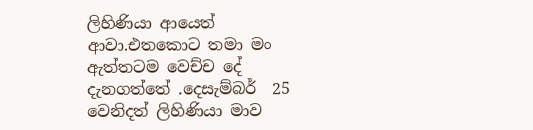ලිහිණියා ආයෙත් ආවා.එතකොට තමා මං ඇත්තටම වෙච්ච දේ දැනගත්තේ .දෙසැම්බර්  25 වෙනිදත් ලිහිණියා මාව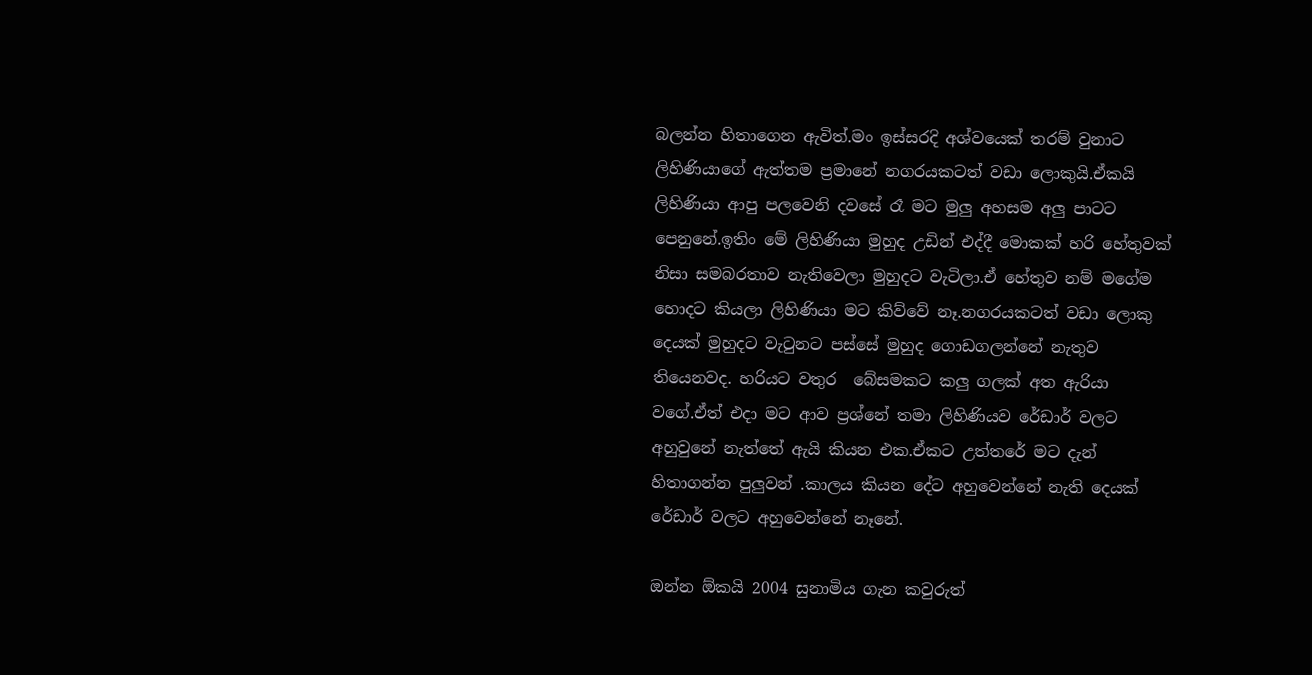බලන්න හිතාගෙන ඇවිත්.මං ඉස්සරදි අශ්වයෙක් තරම් වුනාට ලිහිණියාගේ ඇත්තම ප්‍රමානේ නගරයකටත් වඩා ලොකුයි.ඒකයි ලිහිණියා ආපු පලවෙනි දවසේ රෑ මට මුලු අහසම අලු පාටට පෙනුනේ.ඉතිං මේ ලිහිණියා මුහුද උඩින් එද්දී මොකක් හරි හේතුවක් නිසා සමබරතාව නැතිවෙලා මුහුදට වැටිලා.ඒ හේතුව නම් මගේම හොදට කියලා ලිහිණියා මට කිව්වේ නෑ.නගරයකටත් වඩා ලොකු දෙයක් මුහුදට වැටුනට පස්සේ මුහුද ගොඩගලන්නේ නැතුව තියෙනවද. හරියට වතුර  බේසමකට කලු ගලක් අත ඇරියා වගේ.ඒත් එදා මට ආව ප්‍රශ්නේ තමා ලිහිණියව රේඩාර් වලට අහුවුනේ නැත්තේ ඇයි කියන එක.ඒකට උත්තරේ මට දැන් හිතාගන්න පුලුවන් .කාලය කියන දේට අහුවෙන්නේ නැති දෙයක් රේඩාර් වලට අහුවෙන්නේ නෑනේ.

ඔන්න ඕකයි 2004 සුනාමිය ගැන කවුරුත්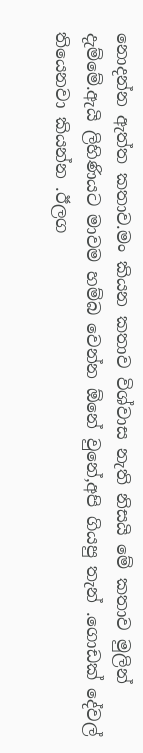නොදන්න ඇත්ත කතාව.මං කියන කතාව විශ්වාස නැති නිසයි මේ කතාව මුලින් දැම්මේ.ඇයි ලිහිණියට මාවම හම්බ වෙන්න ඕනේ වුනේ,අපි ගියපු තැන් .ගොඩක් දේවල් තියෙනවා කියන්න .ඊලග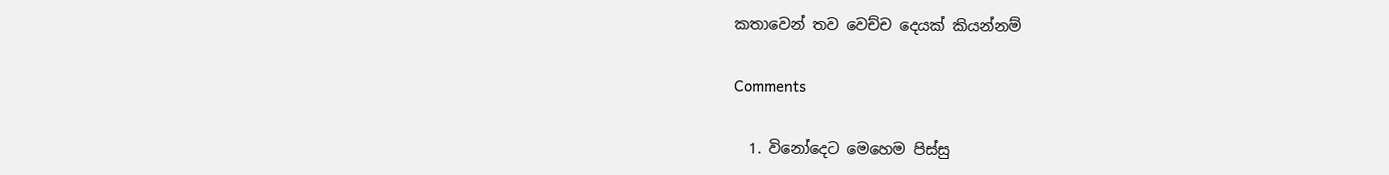කතාවෙන් තව වෙච්ච දෙයක් කියන්නම්

Comments

  1. විනෝදෙට මෙහෙම පිස්සු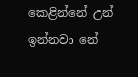කෙළින්නේ උන් ඉන්නවා නේ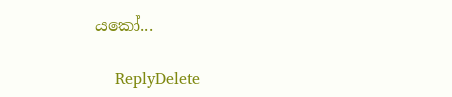යකෝ...

    ReplyDelete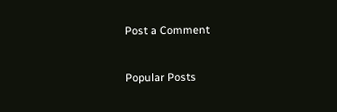Post a Comment

Popular Posts